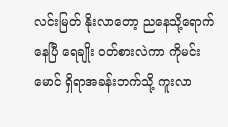လင်းမြတ် နိုးလာတော့ ညနေသို့ရောက်နေပြီ ရေချိုး ဝတ်စားလဲကာ ကိုမင်းမောင် ရှိရာအခန်းဘက်သို့ ကူးလာ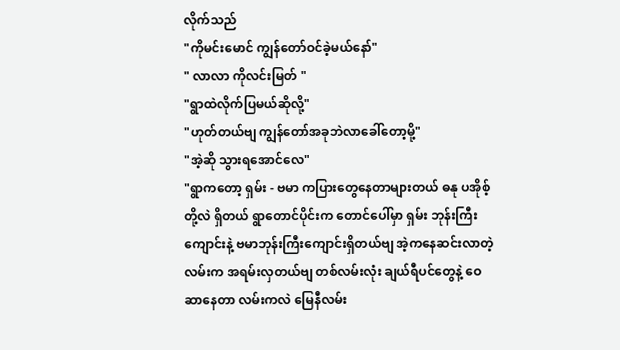လိုက်သည်
"ကိုမင်းမောင် ကျွန်တော်ဝင်ခဲ့မယ်နော်"
" လာလာ ကိုလင်းမြတ် "
"ရွာထဲလိုက်ပြမယ်ဆိုလို့"
"ဟုတ်တယ်ဗျ ကျွန်တော်အခုဘဲလာခေါ်တော့မို့"
"အဲ့ဆို သွားရအောင်လေ"
"ရွာကတော့ ရှမ်း - ဗမာ ကပြားတွေနေတာများတယ် ဓနု ပအိုစ့်တို့လဲ ရှိတယ် ရွာတောင်ပိုင်းက တောင်ပေါ်မှာ ရှမ်း ဘုန်းကြီးကျောင်းနဲ့ ဗမာဘုန်းကြီးကျောင်းရှိတယ်ဗျ အဲ့ကနေဆင်းလာတဲ့ လမ်းက အရမ်းလှတယ်ဗျ တစ်လမ်းလုံး ချယ်ရီပင်တွေနဲ့ ဝေဆာနေတာ လမ်းကလဲ မြေနီလမ်း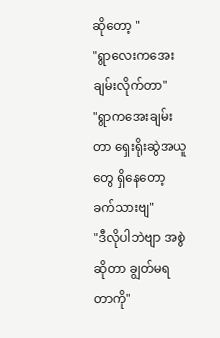ဆိုတော့ "
"ရွာလေးကအေးချမ်းလိုက်တာ"
"ရွာကအေးချမ်းတာ ရှေးရိုးဆွဲအယူတွေ ရှိနေတော့ ခက်သားဗျ"
"ဒီလိုပါဘဲဗျာ အစွဲဆိုတာ ချွတ်မရတာကို"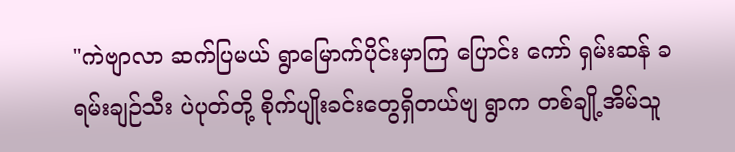"ကဲဗျာလာ ဆက်ပြမယ် ရွာမြောက်ပိုင်းမှာကြ ပြောင်း ကော် ရှမ်းဆန် ခရမ်းချဉ်သီး ပဲပုတ်တို့ စိုက်ပျိုးခင်းတွေရှိတယ်ဗျ ရွာက တစ်ချို့အိမ်သူ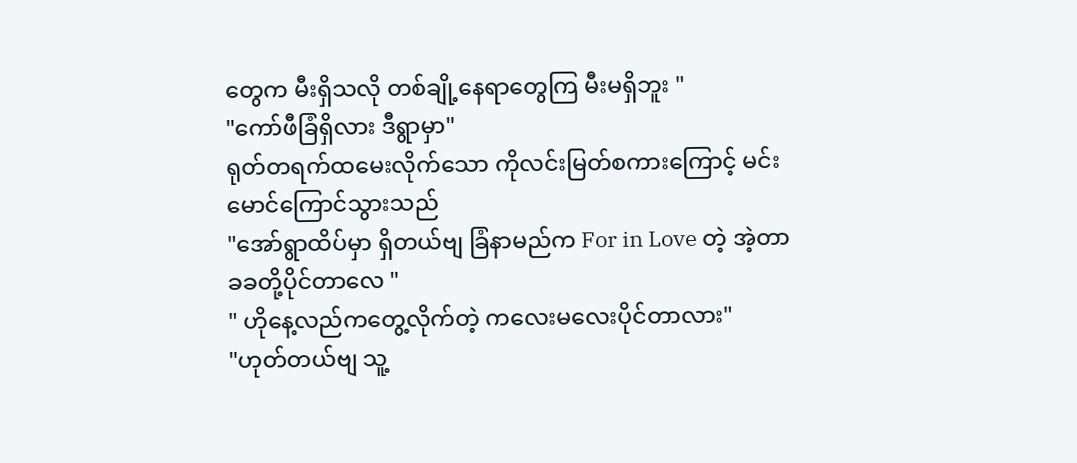တွေက မီးရှိသလို တစ်ချို့နေရာတွေကြ မီးမရှိဘူး "
"ကော်ဖီခြံရှိလား ဒီရွာမှာ"
ရုတ်တရက်ထမေးလိုက်သော ကိုလင်းမြတ်စကားကြောင့် မင်းမောင်ကြောင်သွားသည်
"အော်ရွာထိပ်မှာ ရှိတယ်ဗျ ခြံနာမည်က For in Love တဲ့ အဲ့တာ ခခတို့ပိုင်တာလေ "
" ဟိုနေ့လည်ကတွေ့လိုက်တဲ့ ကလေးမလေးပိုင်တာလား"
"ဟုတ်တယ်ဗျ သူ့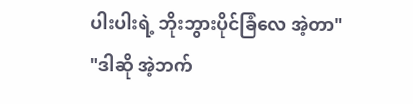ပါးပါးရဲ့ ဘိုးဘွားပိုင်ခြံလေ အဲ့တာ"
"ဒါဆို အဲ့ဘက်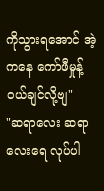ကိုသွားရအောင် အဲ့ကနေ ကော်ဖီမှုန့်ဝယ်ချင်လို့ဗျ"
"ဆရာလေး ဆရာလေးရေ လုပ်ပါ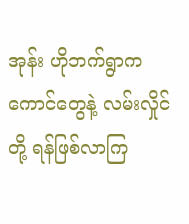အုန်း ဟိုဘက်ရွာကကောင်တွေနဲ့ လမ်းလှိုင်တို့ ရန်ဖြစ်လာကြ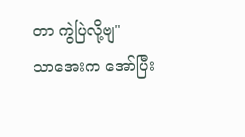တာ ကွဲပြဲလို့ဗျ"
သာအေးက အော်ပြီး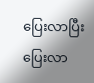ပြေးလာပြီး ပြေးလာ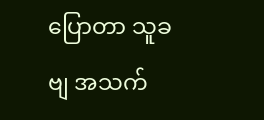ပြောတာ သူခဗျ အသက်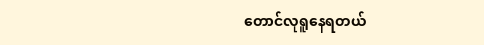တောင်လုရူနေရတယ်